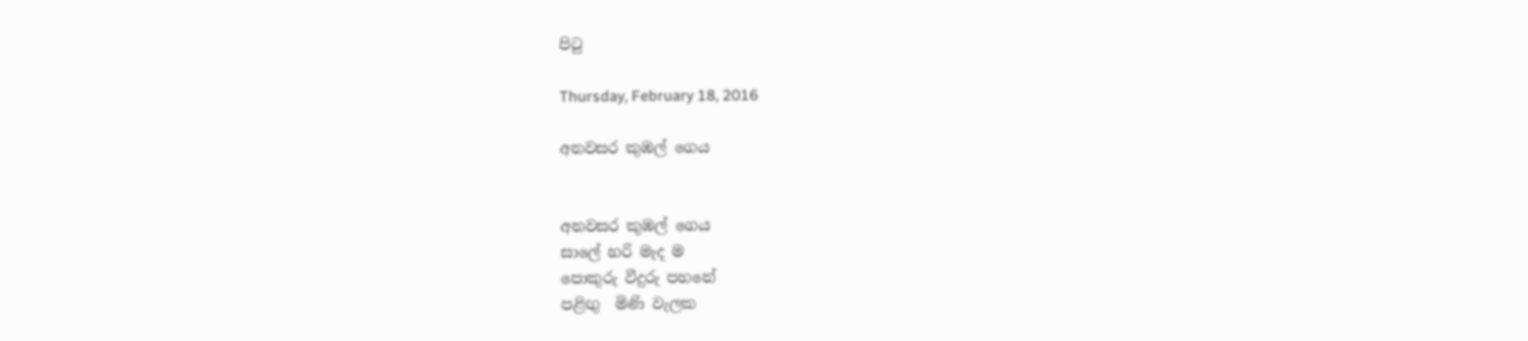පිටු

Thursday, February 18, 2016

අනවසර කුඹල් ගෙය


අනවසර කුඹල් ගෙය
සාලේ හරි මැද ම
පොකුරු වීදුරු පහනේ
පළිඟු  මිණි වැලක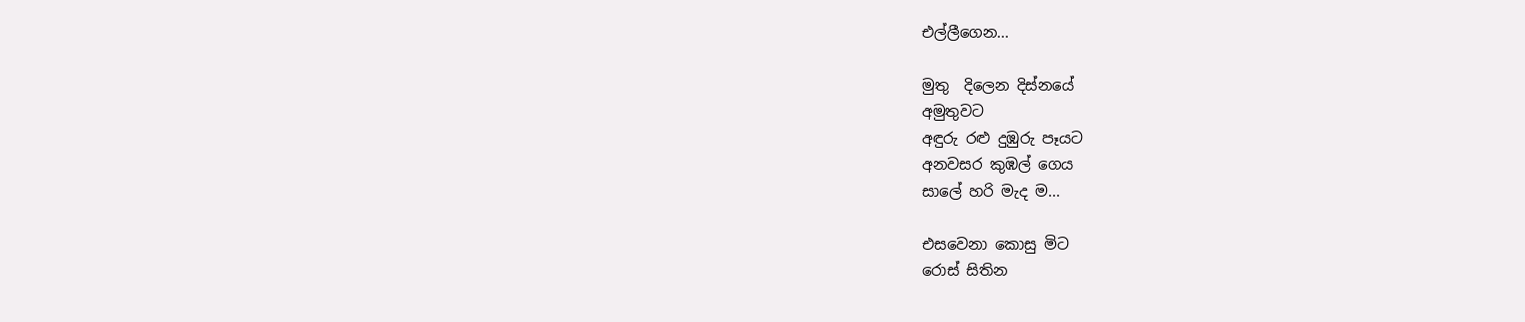එල්ලීගෙන...

මුතු  දිලෙන දිස්නයේ
අමුතුවට
අඳුරු රළු දුඹුරු පෑයට
අනවසර කුඹල් ගෙය
සාලේ හරි මැද ම...

එසවෙනා කොසු මිට
රොස් සිතින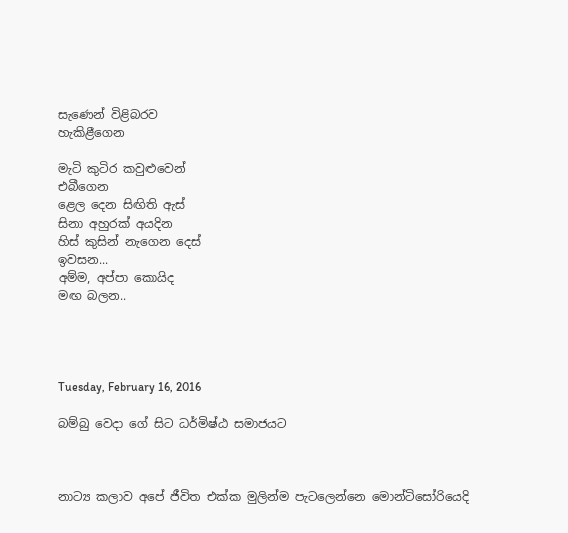සැණෙන් විළිබරව
හැකිළීගෙන

මැටි කුටිර කවුළුවෙන්
එබීගෙන
ළෙල දෙන සිඟිති ඇස්
සිනා අහුරක් අයදින
හිස් කුසින් නැගෙන දෙස්
ඉවසන...
අම්ම, අප්පා කොයිද
මඟ බලන..




Tuesday, February 16, 2016

බම්බු වෙදා ගේ සිට ධර්මිෂ්ඨ සමාජයට



නාට්‍ය කලාව අපේ ජීවිත එක්ක මුලින්ම පැටලෙන්නෙ මොන්ටිසෝරියෙදි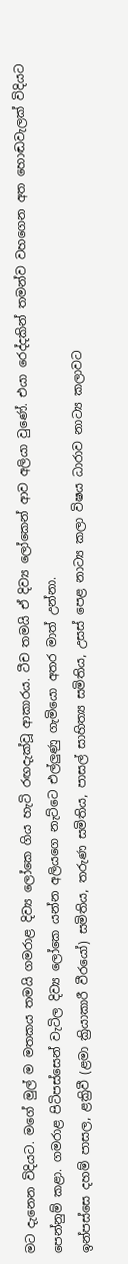මට දැනෙන විදියට. මගේ මුල් ම මතකය තමයි ගමරාළ දිව්‍ය ලෝකෙ ගිය හැටි රඟදැක්වූ ආකාරය. ටීච තමයි ඒ දිව්‍ය ලෝකෙන් ආව අලියා වුණේ. එයා රෙද්දකින් තමන්ව වහගෙන අත හොඬවැලක් විදියට පෙන්නුම් කළා. ගමරාළ පිටිපස්සෙන් වැටිල දිව්‍ය ලෝකෙ යන්න අලියගෙ නැට්ටෙ එල්ලුණු ගැමියො අතර මාත් උන්නා.
ඉන්පස්සෙ දහම් පාසල, ළක්‍රිවී (ළමා ක්‍රියාකාරී වීරයෝ) සමිතිය, තරුණ සමිතිය, පාසල් සාහිත්‍ය සමිතිය, උසස් පෙළ නාට්‍ය කලා විෂය ධාරාව නාට්‍ය කලාවට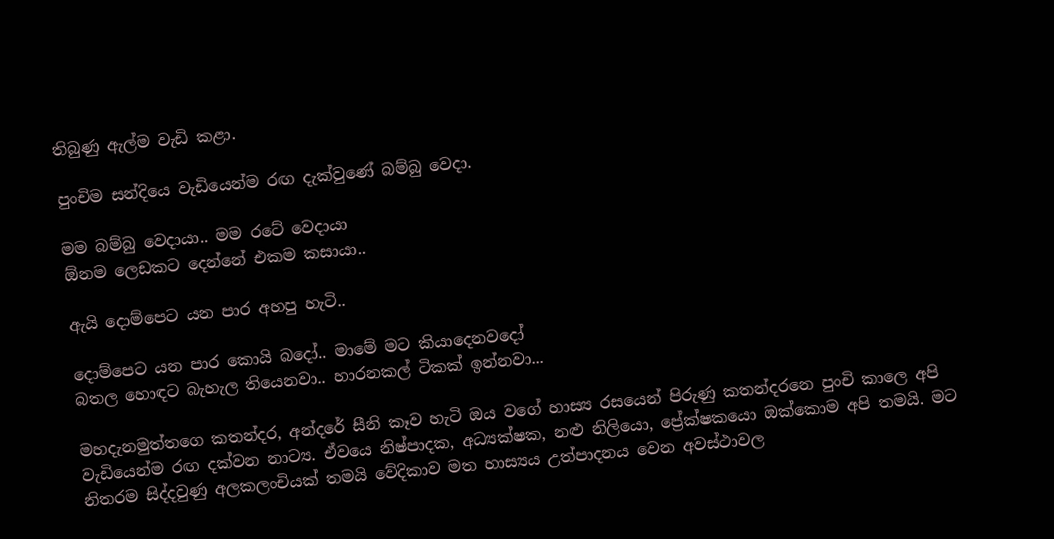තිබුණු ඇල්ම වැඩි කළා.

පුංචිම සන්දියෙ වැඩියෙන්ම රඟ දැක්වුණේ බම්බු වෙදා.

මම බම්බු වෙදායා.. මම රටේ වෙදායා
ඕනම ලෙඩකට දෙන්නේ එකම කසායා..

ඇයි දොම්පෙට යන පාර අහපු හැටි..

දොම්පෙට යන පාර කොයි බදෝ.. මාමේ මට කියාදෙනවදෝ
බතල හොඳට බැහැල තියෙනවා.. හාරනකල් ටිකක් ඉන්නවා...

මහදැනමුත්තගෙ කතන්දර, අන්දරේ සීනි කෑව හැටි ඔය වගේ හාස්‍ය රසයෙන් පිරුණු කතන්දරනෙ පුංචි කාලෙ අපි වැඩියෙන්ම රඟ දක්වන නාට්‍ය. ඒවයෙ නිෂ්පාදක, අධ්‍යක්ෂක, නළු නිලියො, ප්‍රේක්ෂකයො ඔක්කොම අපි තමයි. මට  නිතරම සිද්දවුණු අලකලංචියක් තමයි වේදිකාව මත හාස්‍යය උත්පාදනය වෙන අවස්ථාවල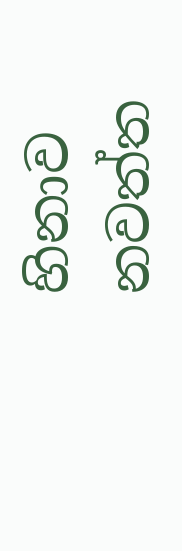හිනාව නවත්ත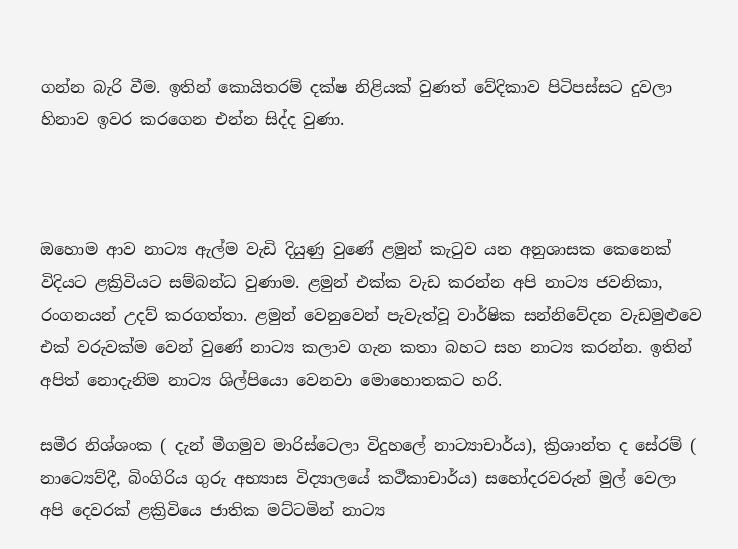ගන්න බැරි වීම. ඉතින් කොයිතරම් දක්ෂ නිළියක් වුණත් වේදිකාව පිටිපස්සට දුවලා හිනාව ඉවර කරගෙන එන්න සිද්ද වුණා.



ඔහොම ආව නාට්‍ය ඇල්ම වැඩි දියුණු වුණේ ළමුන් කැටුව යන අනුශාසක කෙනෙක් විදියට ළක්‍රිවියට සම්බන්ධ වුණාම. ළමුන් එක්ක වැඩ කරන්න අපි නාට්‍ය ජවනිකා, රංගනයන් උදව් කරගත්තා. ළමුන් වෙනුවෙන් පැවැත්වූ වාර්ෂික සන්නිවේදන වැඩමුළුවෙ එක් වරුවක්ම වෙන් වුණේ නාට්‍ය කලාව ගැන කතා බහට සහ නාට්‍ය කරන්න. ඉතින් අපිත් නොදැනිම නාට්‍ය ශිල්පියො වෙනවා මොහොතකට හරි.

සමීර නිශ්ශංක ( දැන් මීගමුව මාරිස්ටෙලා විදුහලේ නාට්‍යාචාර්ය), ක්‍රිශාන්ත ද සේරම් (  නාට්‍යෙව්දී, බිංගිරිය ගුරු අභ්‍යාස විද්‍යාලයේ කථීකාචාර්ය) සහෝදරවරුන් මුල් වෙලා අපි දෙවරක් ළක්‍රිවියෙ ජාතික මට්ටමින් නාට්‍ය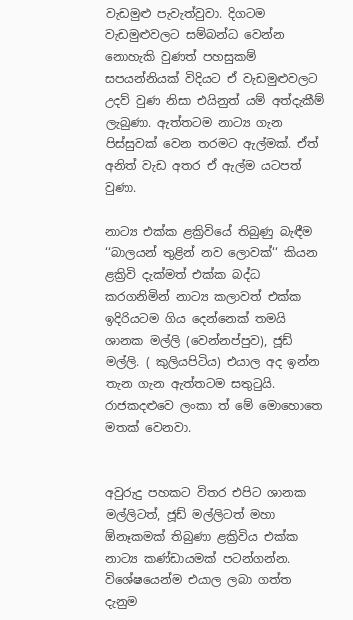වැඩමුළු පැවැත්වුවා. දිගටම වැඩමුළුවලට සම්බන්ධ වෙන්න නොහැකි වුණත් පහසුකම් සපයන්නියක් විදියට ඒ වැඩමුළුවලට උදව් වුණ නිසා එයිනුත් යම් අත්දැකීම් ලැබුණා. ඇත්තටම නාට්‍ය ගැන පිස්සුවක් වෙන තරමට ඇල්මක්. ඒත් අනිත් වැඩ අතර ඒ ඇල්ම යටපත් වුණා.

නාට්‍ය එක්ක ළක්‍රිවියේ තිබුණු බැඳීම ‘‘බාලයන් තුළින් නව ලොවක්‘‘ කියන ළක්‍රිවි දැක්මත් එක්ක බද්ධ කරගනිමින් නාට්‍ය කලාවත් එක්ක ඉදිරියටම ගිය දෙන්නෙක් තමයි ශානක මල්ලි (වෙන්නප්පුව), ජූඩ් මල්ලි. ( කුලියපිටිය) එයාල අද ඉන්න තැන ගැන ඇත්තටම සතුටුයි. රාජකදළුවෙ ලංකා ත් මේ මොහොතෙ මතක් වෙනවා.


අවුරුදු පහකට විතර එපිට ශානක මල්ලිටත්, ජූඩ් මල්ලිටත් මහා ඕනෑකමක් තිබුණා ළක්‍රිවිය එක්ක නාට්‍ය කණ්ඩායමක් පටන්ගන්න. විශේෂයෙන්ම එයාල ලබා ගත්ත දැනුම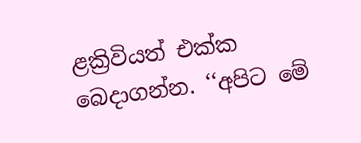ළක්‍රිවියත් එක්ක බෙදාගන්න. ‘‘අපිට මේ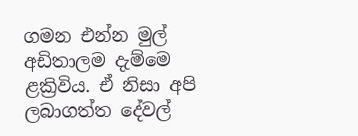ගමන එන්න මුල් අඩිතාලම දැම්මෙ ළක්‍රිවිය. ඒ නිසා අපි ලබාගත්ත දේවල්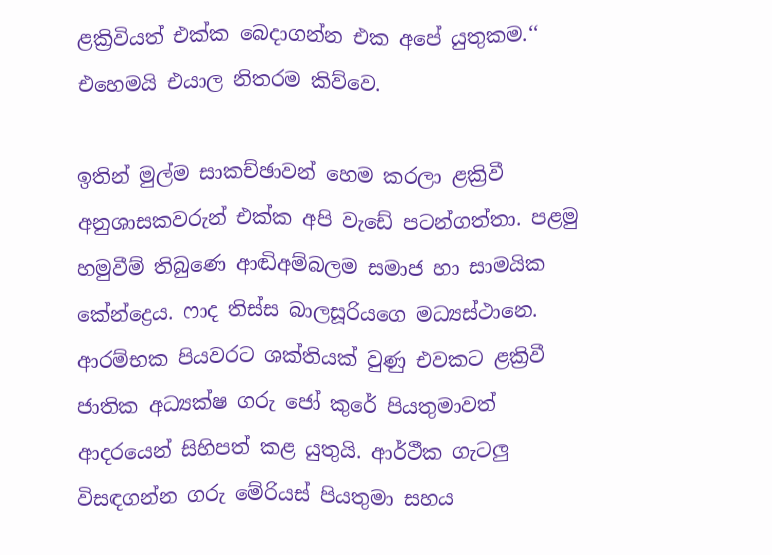ළක්‍රිවියත් එක්ක බෙදාගන්න එක අපේ යුතුකම.‘‘ එහෙමයි එයාල නිතරම කිව්වෙ.

ඉතින් මුල්ම සාකච්ඡාවන් හෙම කරලා ළක්‍රිවී අනුශාසකවරුන් එක්ක අපි වැඩේ පටන්ගත්තා. පළමු හමුවීම් තිබුණෙ ආඬිඅම්බලම සමාජ හා සාමයික කේන්ද්‍රෙය. ෆාද තිස්ස බාලසූරියගෙ මධ්‍යස්ථානෙ. ආරම්භක පියවරට ශක්තියක් වුණු එවකට ළක්‍රිවී ජාතික අධ්‍යක්ෂ ගරු ජෝ කුරේ පියතුමාවත් ආදරයෙන් සිහිපත් කළ යුතුයි. ආර්ථීක ගැටලු විසඳගන්න ගරු මේරියස් පියතුමා සහය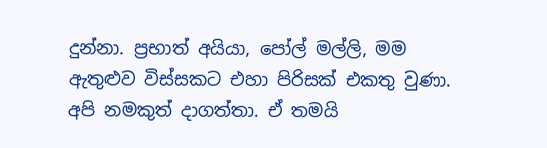දුන්නා. ප්‍රභාත් අයියා, පෝල් මල්ලි, මම ඇතුළුව විස්සකට එහා පිරිසක් එකතු වුණා. අපි නමකුත් දාගත්තා. ඒ තමයි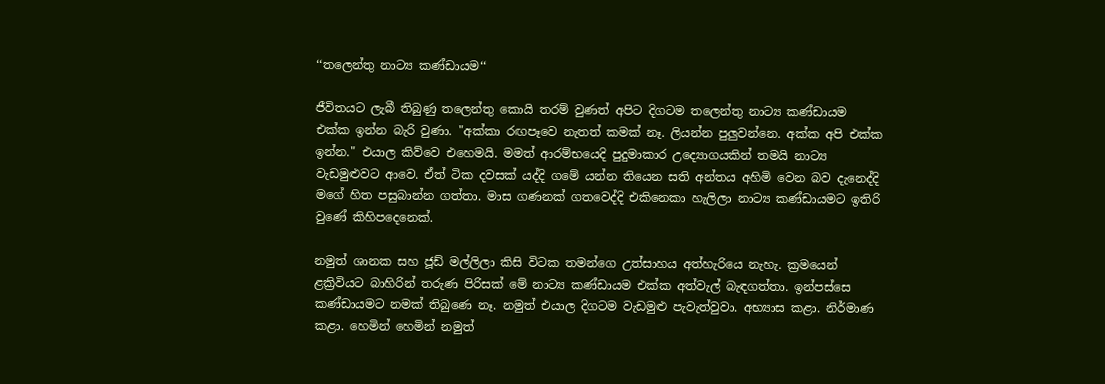‘‘තලෙන්තු නාට්‍ය කණ්ඩායම‘‘

ජීවිතයට ලැබී තිබුණු තලෙන්තු කොයි තරම් වුණත් අපිට දිගටම තලෙන්තු නාට්‍ය කණ්ඩායම එක්ක ඉන්න බැරි වුණා. "අක්කා රඟපෑවෙ නැතත් කමක් නෑ. ලියන්න පුලුවන්නෙ. අක්ක අපි එක්ක ඉන්න." එයාල කිව්වෙ එහෙමයි. මමත් ආරම්භයෙදි පුදුමාකාර උද්‍යොගයකින් තමයි නාට්‍ය වැඩමුළුවට ආවෙ. ඒත් ටික දවසක් යද්දි ගමේ යන්න තියෙන සති අන්තය අහිමි වෙන බව දැනෙද්දි මගේ හිත පසුබාන්න ගත්තා. මාස ගණනක් ගතවෙද්දි එකිනෙකා හැලිලා නාට්‍ය කණ්ඩායමට ඉතිරි වුණේ කිහිපදෙනෙක්.

නමුත් ශානක සහ ජූඩ් මල්ලිලා කිසි විටක තමන්ගෙ උත්සාහය අත්හැරියෙ නැහැ. ක්‍රමයෙන් ළක්‍රිවියට බාහිරින් තරුණ පිරිසක් මේ නාට්‍ය කණ්ඩායම එක්ක අත්වැල් බැඳගත්තා. ඉන්පස්සෙ කණ්ඩායමට නමක් තිබුණෙ නෑ. නමුත් එයාල දිගටම වැඩමුළු පැවැත්වුවා. අභ්‍යාස කළා. නිර්මාණ කළා. හෙමින් හෙමින් නමුත්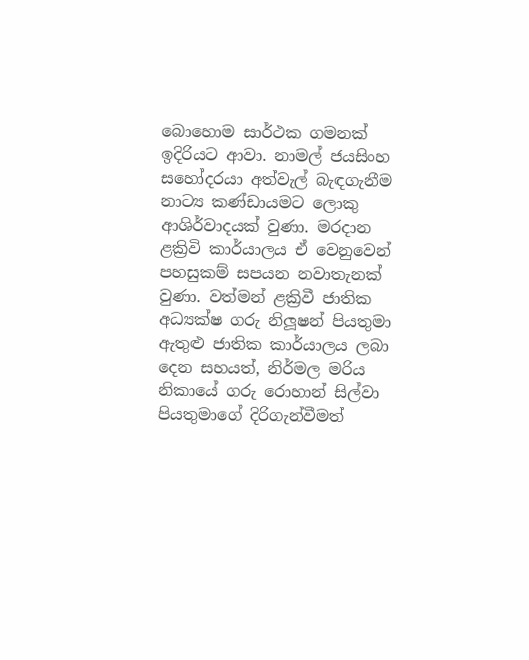බොහොම සාර්ථක ගමනක් ඉදිරියට ආවා. නාමල් ජයසිංහ සහෝදරයා අත්වැල් බැඳගැනීම නාට්‍ය කණ්ඩායමට ලොකු ආශිර්වාදයක් වුණා. මරදාන ළක්‍රිවි කාර්යාලය ඒ වෙනුවෙන් පහසුකම් සපයන නවාතැනක් වුණා. වත්මන් ළක්‍රිවී ජාතික අධ්‍යක්ෂ ගරු නිලූෂන් පියතුමා ඇතුළු ජාතික කාර්යාලය ලබා දෙන සහයත්, නිර්මල මරිය නිකායේ ගරු රොහාන් සිල්වා පියතුමාගේ දිරිගැන්වීමත්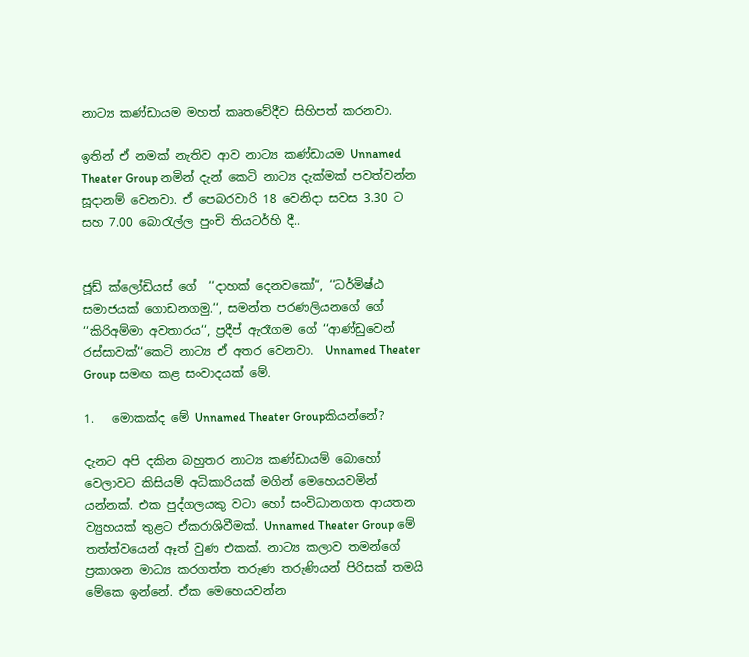නාට්‍ය කණ්ඩායම මහත් කෘතවේදීව සිහිපත් කරනවා.

ඉතින් ඒ නමක් නැතිව ආව නාට්‍ය කණ්ඩායම Unnamed Theater Group නමින් දැන් කෙටි නාට්‍ය දැක්මක් පවත්වන්න සූදානම් වෙනවා. ඒ පෙබරවාරි 18 වෙනිදා සවස 3.30 ට සහ 7.00 බොරැල්ල පුංචි තියටර්හි දී..


ජූඩ් ක්ලෝඩියස් ගේ  ‘‘දාහක් දෙනවකෝ“, ‘‘ධර්මිෂ්ඨ සමාජයක් ගොඩනගමු.‘‘, සමන්ත පරණලියනගේ ගේ ‘‘කිරිඅම්මා අවතාරය‘‘, ප්‍රදීප් ඇරෑගම ගේ ‘‘ආණ්ඩුවෙන් රස්සාවක්‘‘කෙටි නාට්‍ය ඒ අතර වෙනවා.  Unnamed Theater Group සමඟ කළ සංවාදයක් මේ.

1.   මොකක්ද මේ Unnamed Theater Groupකියන්නේ?

දැනට අපි දකින බහුතර නාට්‍ය කණ්ඩායම් බොහෝ වෙලාවට කිසියම් අධිකාරියක් මගින් මෙහෙයවමින් යන්නක්. එක පුද්ගලයකු වටා හෝ සංවිධානගත ආයතන ව්‍යුහයක් තුළට ඒකරාශිවීමක්. Unnamed Theater Group මේ තත්ත්වයෙන් ඈත් වුණ එකක්. නාට්‍ය කලාව තමන්ගේ ප්‍රකාශන මාධ්‍ය කරගත්ත තරුණ තරුණියන් පිරිසක් තමයි මේකෙ ඉන්නේ. ඒක මෙහෙයවන්න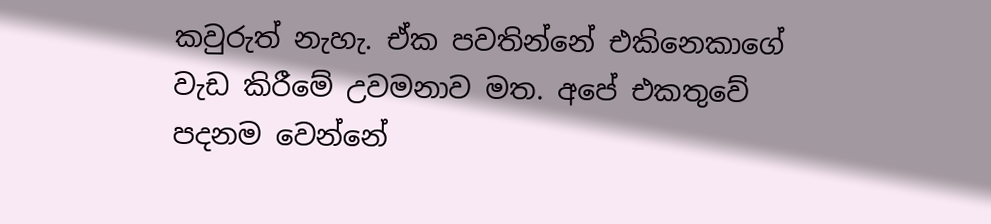කවුරුත් නැහැ. ඒක පවතින්නේ එකිනෙකාගේ වැඩ කිරීමේ උවමනාව මත. අපේ එකතුවේ පදනම වෙන්නේ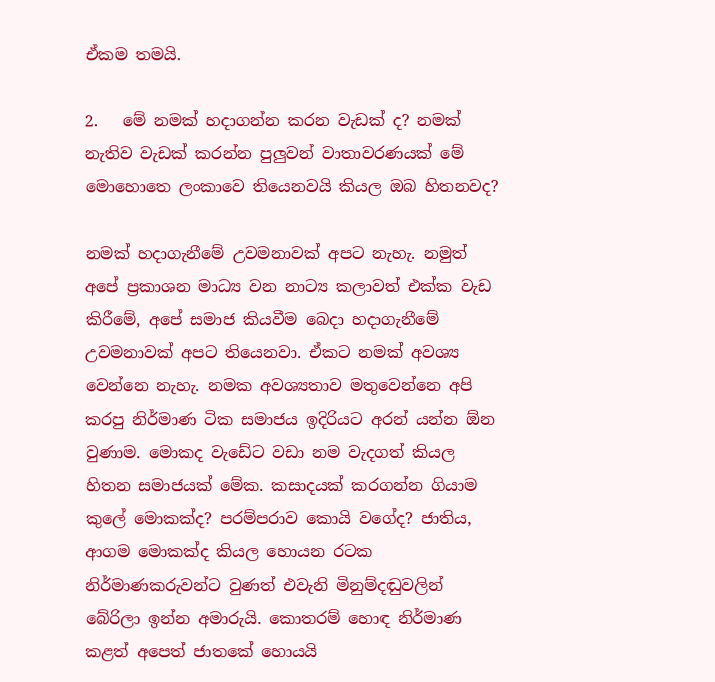ඒකම තමයි.

2.   මේ නමක් හදාගන්න කරන වැඩක් ද? නමක් නැතිව වැඩක් කරන්න පුලුවන් වාතාවරණයක් මේ මොහොතෙ ලංකාවෙ තියෙනවයි කියල ඔබ හිතනවද?

නමක් හදාගැනීමේ උවමනාවක් අපට නැහැ. නමුත් අපේ ප්‍රකාශන මාධ්‍ය වන නාට්‍ය කලාවත් එක්ක වැඩ කිරීමේ, අපේ සමාජ කියවීම බෙදා හදාගැනීමේ උවමනාවක් අපට තියෙනවා. ඒකට නමක් අවශ්‍ය වෙන්නෙ නැහැ. නමක අවශ්‍යතාව මතුවෙන්නෙ අපි කරපු නිර්මාණ ටික සමාජය ඉදිරියට අරන් යන්න ඕන වුණාම. මොකද වැඩේට වඩා නම වැදගත් කියල හිතන සමාජයක් මේක. කසාදයක් කරගන්න ගියාම කුලේ මොකක්ද? පරම්පරාව කොයි වගේද? ජාතිය, ආගම මොකක්ද කියල හොයන රටක නිර්මාණකරුවන්ට වුණත් එවැනි මිනුම්දඬුවලින් බේරිලා ඉන්න අමාරුයි. කොතරම් හොඳ නිර්මාණ කළත් අපෙත් ජාතකේ හොයයි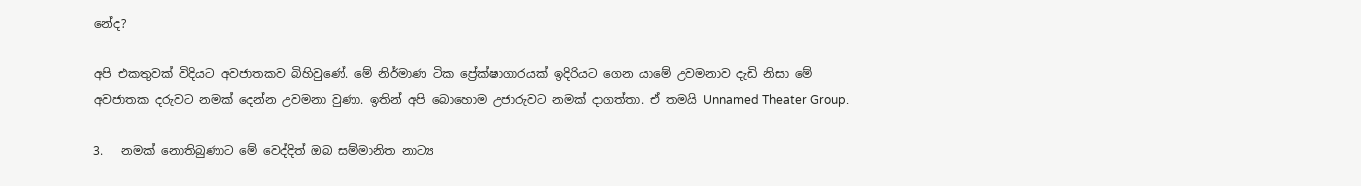නේද?

අපි එකතුවක් විදියට අවජාතකව බිහිවුණේ. මේ නිර්මාණ ටික ප්‍රේක්ෂාගාරයක් ඉදිරියට ගෙන යාමේ උවමනාව දැඩි නිසා මේ අවජාතක දරුවට නමක් දෙන්න උවමනා වුණා. ඉතින් අපි බොහොම උජාරුවට නමක් දාගත්තා. ඒ තමයි Unnamed Theater Group.

3.   නමක් නොතිබුණාට මේ වෙද්දිත් ඔබ සම්මානිත නාට්‍ය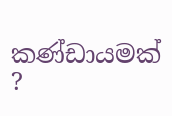කණ්ඩායමක් ?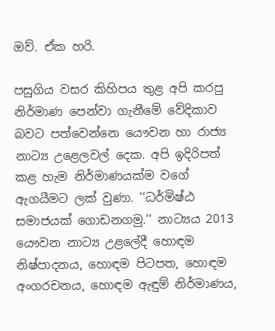ඔව්. ඒක හරි.

පසුගිය වසර කිහිපය තුළ අපි කරපු නිර්මාණ පෙන්වා ගැනීමේ වේදිකාව බවට පත්වෙන්නෙ යෞවන හා රාජ්‍ය නාට්‍ය උළෙලවල් දෙක. අපි ඉදිරිපත් කළ හැම නිර්මාණයක්ම වගේ ඇගයීමට ලක් වුණා. ‘‘ධර්මිෂ්ඨ සමාජයක් ගොඩනගමු.‘‘ නාට්‍යය 2013 යෞවන නාට්‍ය උළලේදී හොඳම නිෂ්පාදනය, හොඳම පිටපත, හොඳම අංගරචනය, හොඳම ඇඳුම් නිර්මාණය,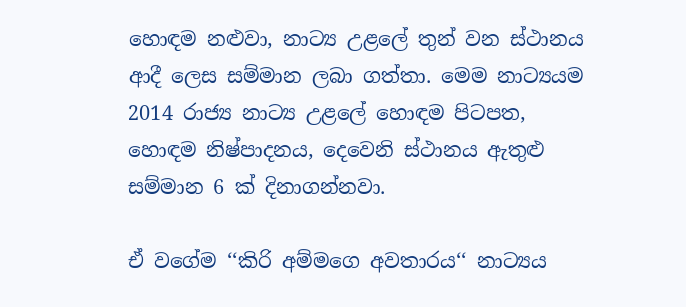හොඳම නළුවා, නාට්‍ය උළලේ තුන් වන ස්ථානය ආදී ලෙස සම්මාන ලබා ගත්තා. මෙම නාට්‍යයම 2014 රාජ්‍ය නාට්‍ය උළලේ හොඳම පිටපත, හොඳම නිෂ්පාදනය, දෙවෙනි ස්ථානය ඇතුළු සම්මාන 6 ක් දිනාගන්නවා.

ඒ වගේම ‘‘කිරි අම්මගෙ අවතාරය‘‘ නාට්‍යය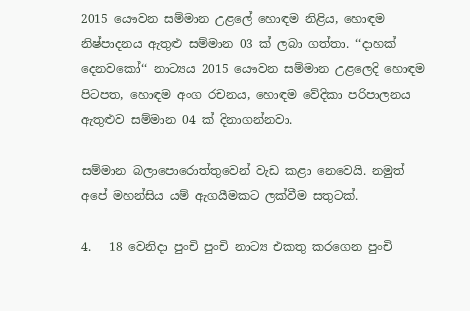2015 යෞවන සම්මාන උළලේ හොඳම නිළිය, හොඳම නිෂ්පාදනය ඇතුළු සම්මාන 03 ක් ලබා ගත්තා. ‘‘දාහක් දෙනවකෝ‘‘ නාට්‍යය 2015 යෞවන සම්මාන උළලෙදි හොඳම පිටපත, හොඳම අංග රචනය, හොඳම වේදිකා පරිපාලනය ඇතුළුව සම්මාන 04 ක් දිනාගන්නවා.

සම්මාන බලාපොරොත්තුවෙන් වැඩ කළා නෙවෙයි. නමුත් අපේ මහන්සිය යම් ඇගයීමකට ලක්වීම සතුටක්.

4.   18 වෙනිදා පුංචි පුංචි නාට්‍ය එකතු කරගෙන පුංචි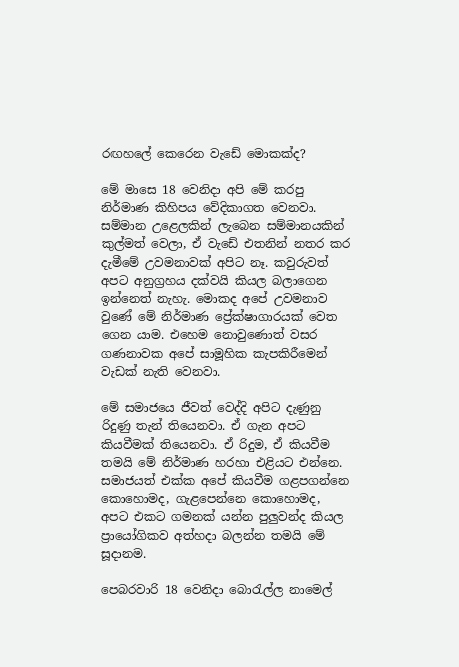රඟහලේ කෙරෙන වැඩේ මොකක්ද?

මේ මාසෙ 18 වෙනිදා අපි මේ කරපු නිර්මාණ කිහිපය වේදිකාගත වෙනවා. සම්මාන උළෙලකින් ලැබෙන සම්මානයකින් කුල්මත් වෙලා, ඒ වැඩේ එතනින් නතර කර දැමීමේ උවමනාවක් අපිට නෑ. කවුරුවත් අපට අනුග්‍රහය දක්වයි කියල බලාගෙන ඉන්නෙත් නැහැ. මොකද අපේ උවමනාව වුණේ මේ නිර්මාණ ප්‍රේක්ෂාගාරයක් වෙත ගෙන යාම. එහෙම නොවුණොත් වසර ගණනාවක අපේ සාමූහික කැපකිරීමෙන් වැඩක් නැති වෙනවා.

මේ සමාජයෙ ජීවත් වෙද්දි අපිට දැණුනු රිදුණු තැන් තියෙනවා. ඒ ගැන අපට කියවීමක් තියෙනවා. ඒ රිදුම, ඒ කියවීම තමයි මේ නිර්මාණ හරහා එළියට එන්නෙ. සමාජයත් එක්ක අපේ කියවීම ගළපගන්නෙ කොහොමද, ගැළපෙන්නෙ කොහොමද, අපට එකට ගමනක් යන්න පුලුවන්ද කියල ප්‍රායෝගිකව අත්හදා බලන්න තමයි මේ සූදානම.

පෙබරවාරි 18 වෙනිදා බොරැල්ල නාමෙල්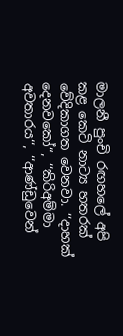මාලනී පුංචි රඟහලේ අපි කළ කෙටි නාට්‍ය හතරක් වේදිකාගත වෙනවා. ‘‘දාහක් දෙනවකෝ“, ‘‘කිරිඅම්මා අවතාරය‘‘, ‘‘ආණ්ඩුවෙන්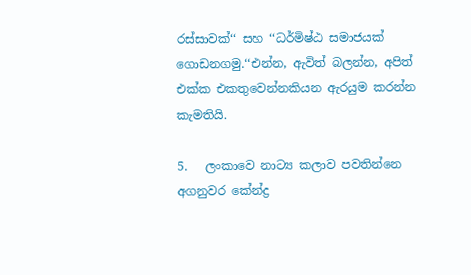රස්සාවක්‘‘ සහ ‘‘ධර්මිෂ්ඨ සමාජයක් ගොඩනගමු.‘‘එන්න, ඇවිත් බලන්න, අපිත් එක්ක එකතුවෙන්නකියන ඇරයුම කරන්න කැමතියි.

5.   ලංකාවෙ නාට්‍ය කලාව පවතින්නෙ අගනුවර කේන්ද්‍ර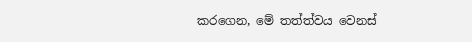කරගෙන, මේ තත්ත්වය වෙනස්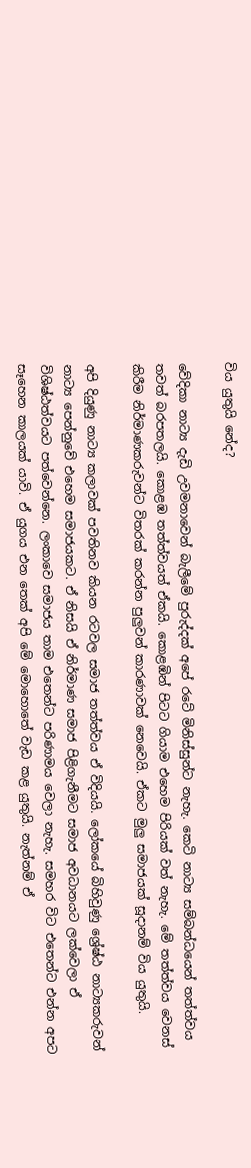විය යුතුයි නේද?

වේදිකා නාට්‍ය දැඩි උවමනාවෙන් බැලීමේ පුරුද්දක් අපේ රටේ මිනිස්සුන්ට නැහැ. කෙටි නාට්‍ය සම්බන්ධයෙන් තත්ත්වය තවත් බරපතලයි. කොළඹ තත්ත්වයත් ඒකයි. කොළඹින් පිටට ගියාම එහෙම පිරියක් වත් නැහැ. මේ තත්ත්වය වෙනස් කිරීම නිර්මාණකරුවන්ට විතරක් කරන්න පුලුවන් කාරණාවක් නෙවෙයි. ඒකට මුලු සමාජයක් සූදානම් විය යුතුයි.

අපි දියුණු නාට්‍ය කලාවක් පවතිනව කියන රටවල සමාජ තත්ත්වය ඒ විදියයි. ලෝකයේ බිහිවුණු ශ්‍රේෂ්ඨ නාට්‍යකරුවන් නාට්‍ය පෙන්නුවේ එහෙම සමාජයකට. ඒ නිසයි ඒ නිර්මාණ සමාජ පිළිගැනීමට සමාජ අවධානයට ලක්වෙලා ඒ විශිෂ්ඨත්වයට පත්වෙන්නෙ. ලංකාවෙ සමාජය තාම එතෙන්ට පරිණාමය වෙලා නැහැ. සමහර විට එතෙන්ට එන්න අපට සෑහෙන කාලයක් යාවි. ඒ යුගය එන තෙක් අපි මේ මොහොතේ වැඩ කළ යුතුයි. නැත්නම් ඒ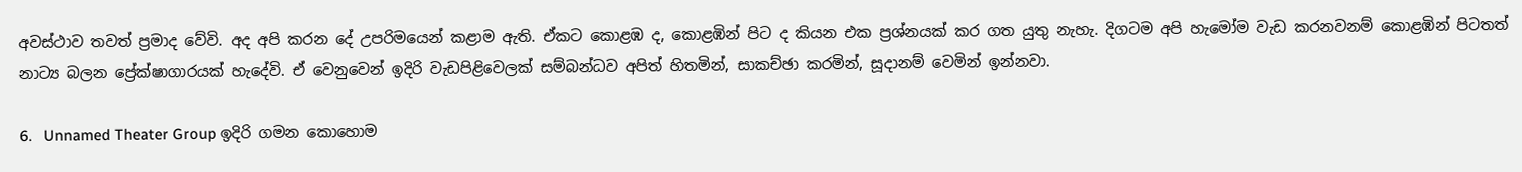අවස්ථාව තවත් ප්‍රමාද වේවි. අද අපි කරන දේ උපරිමයෙන් කළාම ඇති. ඒකට කොළඹ ද, කොළඹින් පිට ද කියන එක ප්‍රශ්නයක් කර ගත යුතු නැහැ. දිගටම අපි හැමෝම වැඩ කරනවනම් කොළඹින් පිටතත් නාට්‍ය බලන ප්‍රේක්ෂාගාරයක් හැදේවි. ඒ වෙනුවෙන් ඉදිරි වැඩපිළිවෙලක් සම්බන්ධව අපිත් හිතමින්, සාකච්ඡා කරමින්, සූදානම් වෙමින් ඉන්නවා.

6.   Unnamed Theater Group ඉදිරි ගමන කොහොම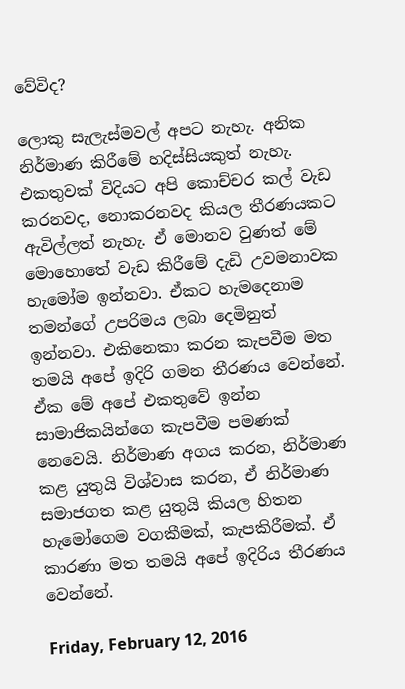වේවිද?

ලොකු සැලැස්මවල් අපට නැහැ. අනික නිර්මාණ කිරීමේ හදිස්සියකුත් නැහැ. එකතුවක් විදියට අපි කොච්චර කල් වැඩ කරනවද, නොකරනවද කියල තීරණයකට ඇවිල්ලත් නැහැ. ඒ මොනව වුණත් මේ මොහොතේ වැඩ කිරීමේ දැඩි උවමනාවක හැමෝම ඉන්නවා. ඒකට හැමදෙනාම තමන්ගේ උපරිමය ලබා දෙමිනුත් ඉන්නවා. එකිනෙකා කරන කැපවීම මත තමයි අපේ ඉදිරි ගමන තීරණය වෙන්නේ. ඒක මේ අපේ එකතුවේ ඉන්න සාමාජිකයින්ගෙ කැපවීම පමණක් නෙවෙයි. නිර්මාණ අගය කරන, නිර්මාණ කළ යුතුයි විශ්වාස කරන, ඒ නිර්මාණ සමාජගත කළ යුතුයි කියල හිතන හැමෝගෙම වගකීමක්, කැපකිරීමක්. ඒ කාරණා මත තමයි අපේ ඉදිරිය තීරණය වෙන්නේ.

Friday, February 12, 2016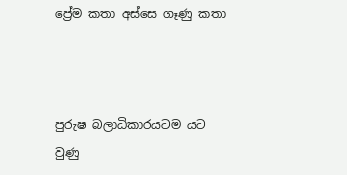ප්‍රේම කතා අස්සෙ ගෑණු කතා



පුරුෂ බලාධිකාරයටම යට වුණු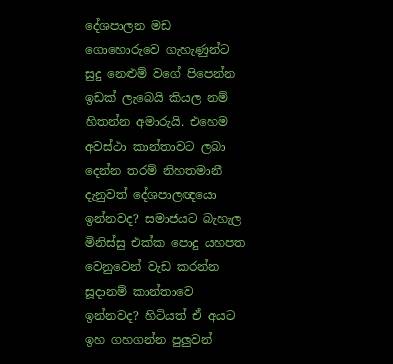දේශපාලන මඩ ගොහොරුවෙ ගැහැණුන්ට සුදු නෙළුම් වගේ පිපෙන්න ඉඩක් ලැබෙයි කියල නම් හිතන්න අමාරුයි. එහෙම අවස්ථා කාන්තාවට ලබා දෙන්න තරම් නිහතමානී දැනුවත් දේශපාලඥයො ඉන්නවද? සමාජයට බැහැල මිනිස්සු එක්ක පොදු යහපත වෙනුවෙන් වැඩ කරන්න සූදානම් කාන්තාවෙ ඉන්නවද? හිටියත් ඒ අයට ඉහ ගහගන්න පුලුවන්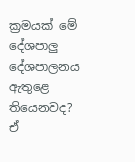ක්‍රමයක් මේ දේශපාලු දේශපාලනය ඇතුළෙ තියෙනවද? ඒ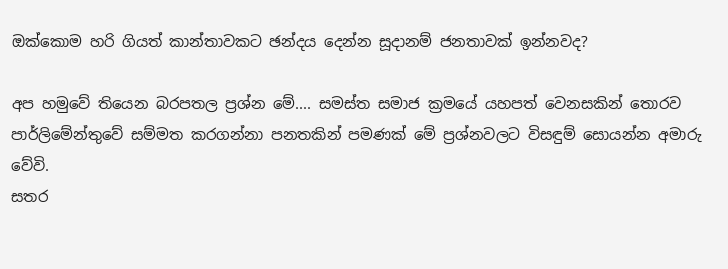ඔක්කොම හරි ගියත් කාන්තාවකට ඡන්දය දෙන්න සූදානම් ජනතාවක් ඉන්නවද?

අප හමුවේ තියෙන බරපතල ප්‍රශ්න මේ.... සමස්ත සමාජ ක්‍රමයේ යහපත් වෙනසකින් තොරව පාර්ලිමේන්තුවේ සම්මත කරගන්නා පනතකින් පමණක් මේ ප්‍රශ්නවලට විසඳුම් සොයන්න අමාරු වේවි.
සතර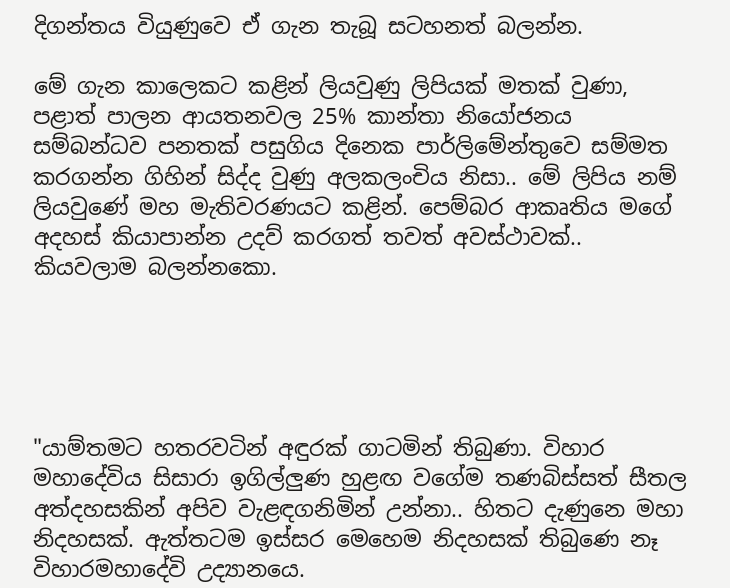දිගන්තය වියුණුවෙ ඒ ගැන තැබූ සටහනත් බලන්න.

මේ ගැන කාලෙකට කළින් ලියවුණු ලිපියක් මතක් වුණා, පළාත් පාලන ආයතනවල 25% කාන්තා නියෝජනය සම්බන්ධව පනතක් පසුගිය දිනෙක පාර්ලිමේන්තුවෙ සම්මත කරගන්න ගිහින් සිද්ද වුණු අලකලංචිය නිසා.. මේ ලිපිය නම් ලියවුණේ මහ මැතිවරණයට කළින්. පෙම්බර ආකෘතිය මගේ අදහස් කියාපාන්න උදව් කරගත් තවත් අවස්ථාවක්.. කියවලාම බලන්නකො.





"යාම්තමට හතරවටින් අඳුරක් ගාටමින් තිබුණා. විහාර මහාදේවිය සිසාරා ඉගිල්ලුණ හුළඟ වගේම තණබිස්සත් සීතල අත්දහසකින් අපිව වැළඳගනිමින් උන්නා.. හිතට දැණුනෙ මහා නිදහසක්. ඇත්තටම ඉස්සර මෙහෙම නිදහසක් තිබුණෙ නෑ විහාරමහාදේවි උද්‍යානයෙ.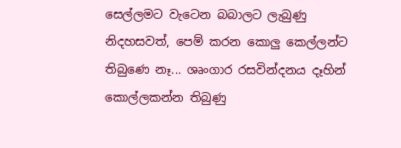සෙල්ලමට වැටෙන බබාලට ලැබුණු නිදහසවත්, පෙම් කරන කොලු කෙල්ලන්ට තිබුණෙ නෑ... ශෘංගාර රසවින්දනය දෑහින් කොල්ලකන්න තිබුණු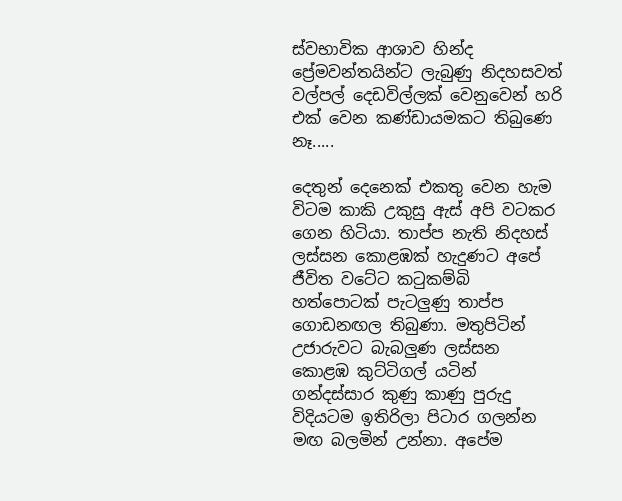ස්වභාවික ආශාව හින්ද ප්‍රේමවන්තයින්ට ලැබුණු නිදහසවත් වල්පල් දෙඩවිල්ලක් වෙනුවෙන් හරි එක් වෙන කණ්ඩායමකට තිබුණෙ නෑ.....

දෙතුන් දෙනෙක් එකතු වෙන හැම විටම කාකි උකුසු ඇස් අපි වටකර ගෙන හිටියා. තාප්ප නැති නිදහස් ලස්සන කොළඹක් හැදුණට අපේ ජීවිත වටේට කටුකම්බි හත්පොටක් පැටලුණු තාප්ප ගොඩනඟල තිබුණා. මතුපිටින් උජාරුවට බැබලුණ ලස්සන කොළඹ කුට්ටිගල් යටින් ගන්දස්සාර කුණු කාණු පුරුදු විදියටම ඉතිරිලා පිටාර ගලන්න මඟ බලමින් උන්නා. අපේම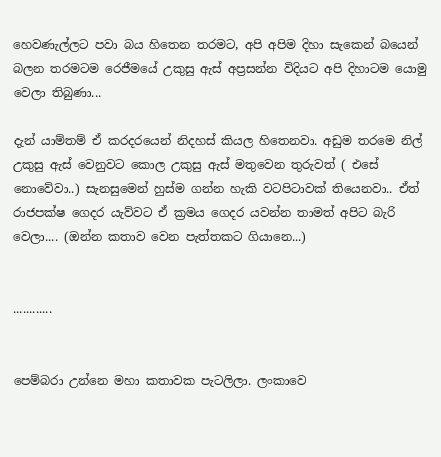හෙවණැල්ලට පවා බය හිතෙන තරමට, අපි අපිම දිහා සැකෙන් බයෙන් බලන තරමටම රෙජීමයේ උකුසු ඇස් අප්‍රසන්න විදියට අපි දිහාටම යොමු වෙලා තිබුණා...

දැන් යාම්තම් ඒ කරදරයෙන් නිදහස් කියල හිතෙනවා. අඩුම තරමෙ නිල් උකුසු ඇස් වෙනුවට කොල උකුසු ඇස් මතුවෙන තුරුවත් ( එසේ නොවේවා..) සැනසුමෙන් හුස්ම ගන්න හැකි වටපිටාවක් තියෙනවා.. ඒත් රාජපක්ෂ ගෙදර යැව්වට ඒ ක්‍රමය ගෙදර යවන්න තාමත් අපිට බැරි වෙලා.... (ඔන්න කතාව වෙන පැත්තකට ගියානෙ...)


............


පෙම්බරා උන්නෙ මහා කතාවක පැටලිලා. ලංකාවෙ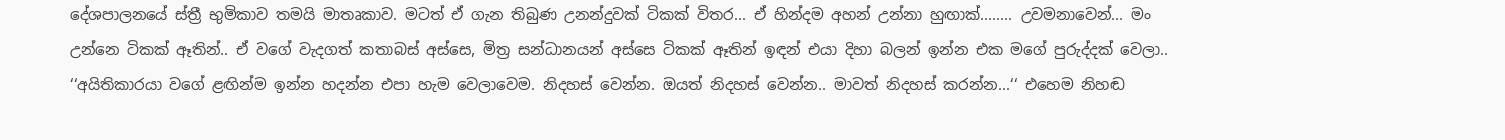දේශපාලනයේ ස්ත්‍රී භුමිකාව තමයි මාතෘකාව. මටත් ඒ ගැන තිබුණ උනන්දුවක් ටිකක් විතර... ඒ හින්දම අහන් උන්නා හුඟාක්........ උවමනාවෙන්... මං උන්නෙ ටිකක් ඈතින්.. ඒ වගේ වැදගත් කතාබස් අස්සෙ, මිත්‍ර සන්ධානයන් අස්සෙ ටිකක් ඈතින් ඉඳන් එයා දිහා බලන් ඉන්න එක මගේ පුරුද්දක් වෙලා.. ‘‘අයිතිකාරයා වගේ ළඟින්ම ඉන්න හදන්න එපා හැම වෙලාවෙම. නිදහස් වෙන්න. ඔයත් නිදහස් වෙන්න.. මාවත් නිදහස් කරන්න...‘‘ එහෙම නිහඬ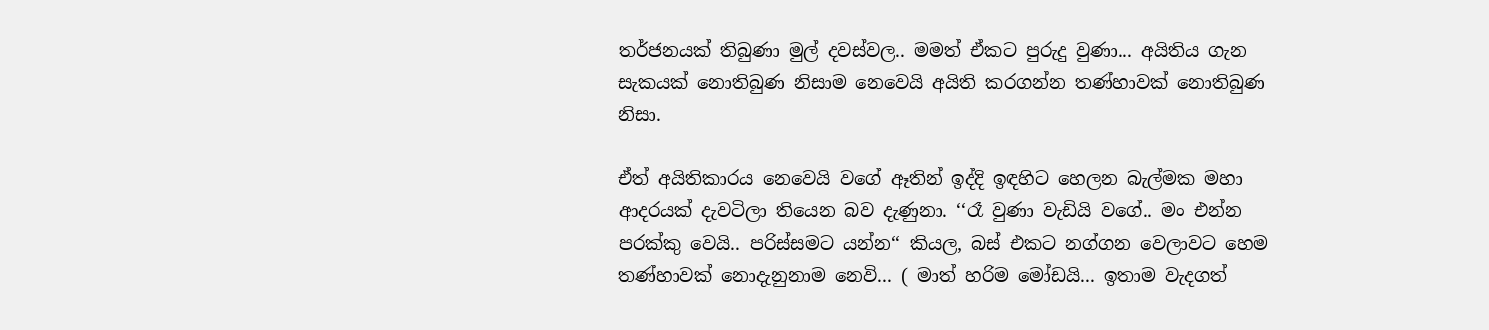තර්ජනයක් තිබුණා මුල් දවස්වල.. මමත් ඒකට පුරුදු වුණා... අයිතිය ගැන සැකයක් නොතිබුණ නිසාම නෙවෙයි අයිති කරගන්න තණ්හාවක් නොතිබුණ නිසා.

ඒත් අයිතිකාරය නෙවෙයි වගේ ඈතින් ඉද්දි ඉඳහිට හෙලන බැල්මක මහා ආදරයක් දැවටිලා තියෙන බව දැණුනා. ‘‘රෑ වුණා වැඩියි වගේ.. මං එන්න පරක්කු වෙයි.. පරිස්සමට යන්න‘‘ කියල, බස් එකට නග්ගන වෙලාවට හෙම තණ්හාවක් නොදැනුනාම නෙවි... ( මාත් හරිම මෝඩයි... ඉතාම වැදගත්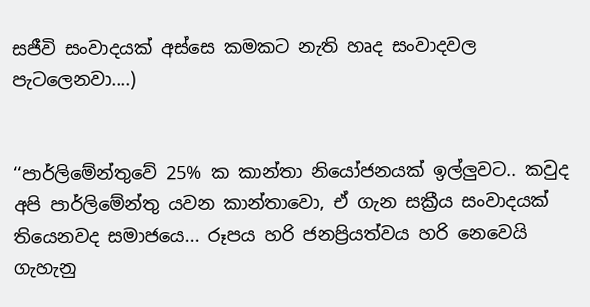සජීවි සංවාදයක් අස්සෙ කමකට නැති හෘද සංවාදවල පැටලෙනවා....)


‘‘පාර්ලිමේන්තුවේ 25% ක කාන්තා නියෝජනයක් ඉල්ලුවට.. කවුද අපි පාර්ලිමේන්තු යවන කාන්තාවො, ඒ ගැන සක්‍රීය සංවාදයක් තියෙනවද සමාජයෙ... රූපය හරි ජනප්‍රියත්වය හරි නෙවෙයි ගැහැනු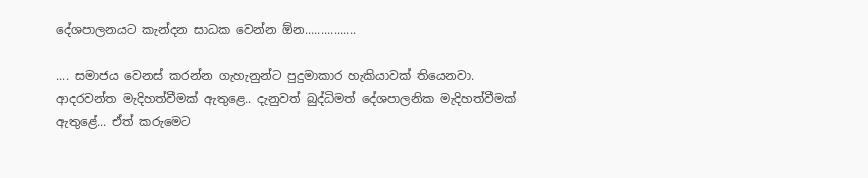දේශපාලනයට කැන්දන සාධක වෙන්න ඕන................

.... සමාජය වෙනස් කරන්න ගැහැනුන්ට පුදුමාකාර හැකියාවක් තියෙනවා. ආදරවන්ත මැදිහත්වීමක් ඇතුළෙ.. දැනුවත් බුද්ධිමත් දේශපාලනික මැදිහත්වීමක් ඇතුළේ... ඒත් කරුමෙට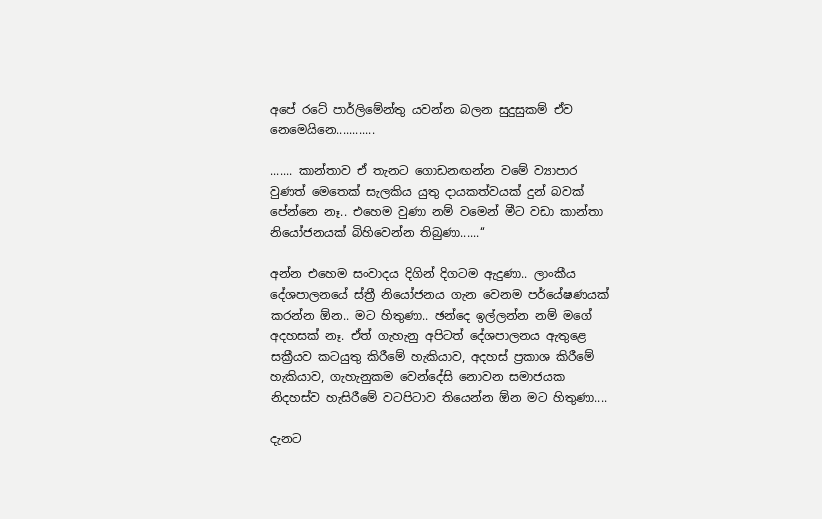අපේ රටේ පාර්ලිමේන්තු යවන්න බලන සුදුසුකම් ඒව නෙමෙයිනෙ............

....... කාන්තාව ඒ තැනට ගොඩනඟන්න වමේ ව්‍යාපාර වුණත් මෙතෙක් සැලකිය යුතු දායකත්වයක් දුන් බවක් පේන්නෙ නෑ.. එහෙම වුණා නම් වමෙන් මීට වඩා කාන්තා නියෝජනයක් බිහිවෙන්න තිබුණා......‘‘

අන්න එහෙම සංවාදය දිගින් දිගටම ඇදුණා.. ලාංකීය දේශපාලනයේ ස්ත්‍රී නියෝජනය ගැන වෙනම පර්යේෂණයක් කරන්න ඕන.. මට හිතුණා.. ඡන්දෙ ඉල්ලන්න නම් මගේ අදහසක් නෑ. ඒත් ගැහැනු අපිටත් දේශපාලනය ඇතුළෙ සක්‍රීයව කටයුතු කිරීමේ හැකියාව, අදහස් ප්‍රකාශ කිරීමේ හැකියාව, ගැහැනුකම වෙන්දේසි නොවන සමාජයක නිදහස්ව හැසිරීමේ වටපිටාව තියෙන්න ඕන මට හිතුණා....

දැනට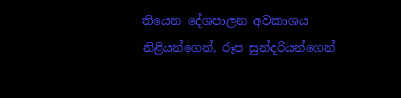තියෙන දේශපාලන අවකාශය නිළියන්ගෙන්, රූප සුන්දරියන්ගෙන්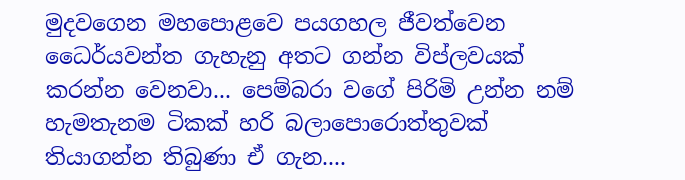මුදවගෙන මහපොළවෙ පයගහල ජීවත්වෙන ධෛර්යවන්ත ගැහැනු අතට ගන්න විප්ලවයක් කරන්න වෙනවා... පෙම්බරා වගේ පිරිමි උන්න නම් හැමතැනම ටිකක් හරි බලාපොරොත්තුවක් තියාගන්න තිබුණා ඒ ගැන....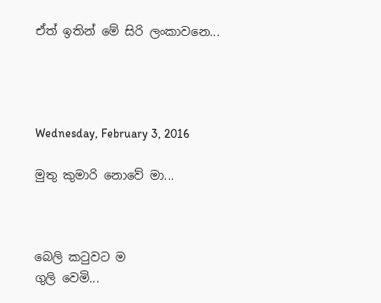ඒත් ඉතින් මේ සිරි ලංකාවනෙ...




Wednesday, February 3, 2016

මුතු කුමාරි නොවේ මා...



බෙලි කටුවට ම
ගුලි වෙමි...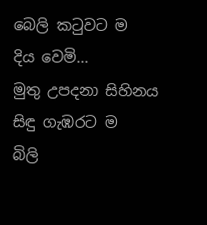බෙලි කටුවට ම
දිය වෙමි...
මුතු උපදනා සිහිනය
සිඳු ගැඹරට ම
බිලි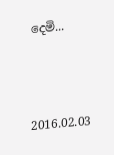දෙමි...



2016.02.03